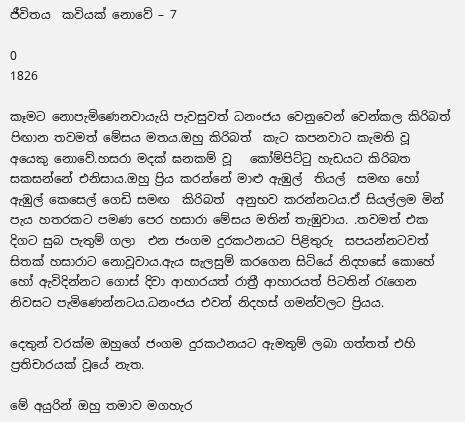ජීවිතය  කවියක් නොවේ – 7

0
1826

කෑමට නොපැමිණෙනවායැයි පැවසුවත් ධනංජය වෙනුවෙන් වෙන්කල කිරිබත් පිඟාන තවමත් මේසය මතය.ඔහු කිරිබත්  කැට කපනවාට කැමති වූ අයෙකු නොවේ.හසරා මදක් ඝනකම් වූ   කෝම්පිට්ටු හැඩයට කිරිබත  සකසන්නේ එනිසාය.ඔහු ප්‍රිය කරන්නේ මාළු ඇඹුල්  තියල්  සමඟ හෝ ඇඹුල් කෙසෙල් ගෙඩි සමඟ  කිරිබත්  අනුභව කරන්නටය.ඒ සියල්ලම මින් පැය හතරකට පමණ පෙර හසාරා මේසය මතින් තැඹුවාය. .තවමත් එක දිගට සුබ පැතුම් ගලා  එන ජංගම දුරකථනයට පිළිතුරු  සපයන්නටවත් සිතක් හසාරාට නොවූවාය.ඇය සැලසුම් කරගෙන සිටියේ නිදහසේ කොහේ හෝ ඇවිදින්නට ගොස් දිවා ආහාරයත් රාත්‍රී ආහාරයත් පිටතින් රැගෙන  නිවසට පැමිණෙන්නටය.ධනංජය එවන් නිදහස් ගමන්වලට ප්‍රියය.

දෙතුන් වරක්ම ඔහුගේ ජංගම දුරකථනයට ඇමතුම් ලබා ගත්තත් එහි ප්‍රතිචාරයක් වූයේ නැත.

මේ අයුරින් ඔහු තමාව මගහැර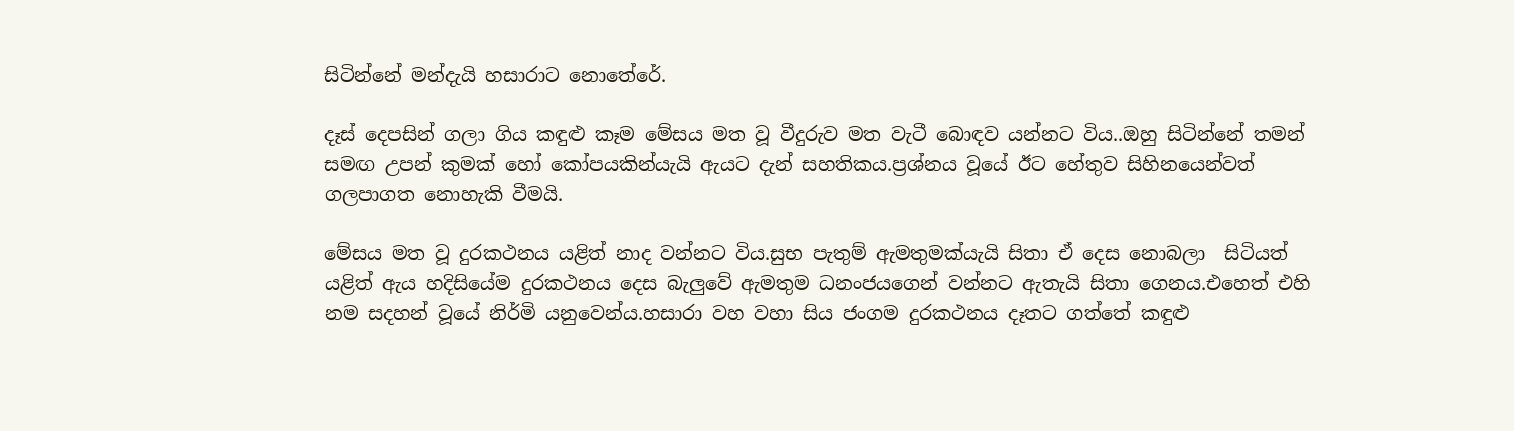සිටින්නේ මන්දැයි හසාරාට නොතේරේ.

දෑස් දෙපසින් ගලා ගිය කඳුළු කෑම මේසය මත වූ වීදුරුව මත වැටී බොඳව යන්නට විය..ඔහු සිටින්නේ තමන් සමඟ උපන් කුමක් හෝ කෝපයකින්යැයි ඇයට දැන් සහතිකය.ප්‍රශ්නය වූයේ ඊට හේතුව සිහිනයෙන්වත් ගලපාගත නොහැකි වීමයි.

මේසය මත වූ දුරකථනය යළිත් නාද වන්නට විය.සුභ පැතුම් ඇමතුමක්යැයි සිතා ඒ දෙස නොබලා  සිටියත් යළිත් ඇය හදිසියේම දුරකථනය දෙස බැලුවේ ඇමතුම ධනංජයගෙන් වන්නට ඇතැයි සිතා ගෙනය.එහෙත් එහි නම සදහන් වූයේ නිර්මි යනුවෙන්ය.හසාරා වහ වහා සිය ජංගම දුරකථනය දෑතට ගත්තේ කඳුළු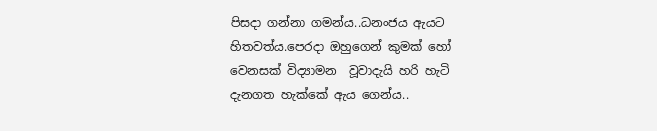පිසදා ගන්නා ගමන්ය..ධනංජය ඇයට හිතවත්ය.පෙරදා ඔහුගෙන් කුමක් හෝ වෙනසක් විද්‍යාමන  වූවාදැයි හරි හැටි දැනගත හැක්කේ ඇය ගෙන්ය..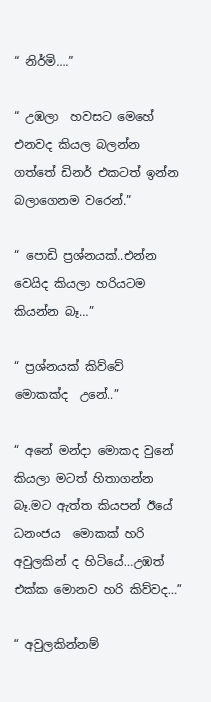“ නිර්මි….”

“ උඹලා  හවසට මෙහේ එනවද කියල බලන්න ගත්තේ ඩිනර් එකටත් ඉන්න බලාගෙනම වරෙන්.”

“ පොඩි ප්‍රශ්නයක්..එන්න වෙයිද කියලා හරියටම කියන්න බෑ…”

“ ප්‍රශ්නයක් කිව්වේ මොකක්ද  උනේ..”

“ අනේ මන්දා මොකද වුනේ කියලා මටත් හිතාගන්න බෑ.මට ඇත්ත කියපන් ඊයේ ධනංජය  මොකක් හරි අවුලකින් ද හිටියේ…උඹත් එක්ක මොනව හරි කිව්වද…”

“ අවුලකින්නම්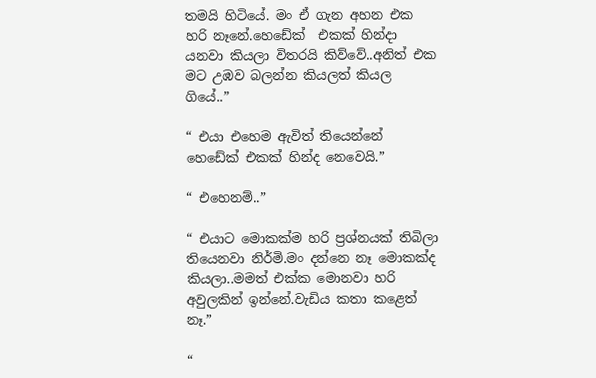තමයි හිටියේ. මං ඒ ගැන අහන එක හරි නෑනේ.හෙඩේක්  එකක් හින්දා යනවා කියලා විතරයි කිව්වේ..අනිත් එක මට උඹව බලන්න කියලත් කියල ගියේ..”

“ එයා එහෙම ඇවිත් තියෙන්නේ හෙඩේක් එකක් හින්ද නෙවෙයි.”

“ එහෙනම්..”

“ එයාට මොකක්ම හරි ප්‍රශ්නයක් තිබිලා තියෙනවා නිර්මි.මං දන්නෙ නෑ මොකක්ද කියලා..මමත් එක්ක මොනවා හරි අවුලකින් ඉන්නේ.වැඩිය කතා කළෙත් නෑ.”

“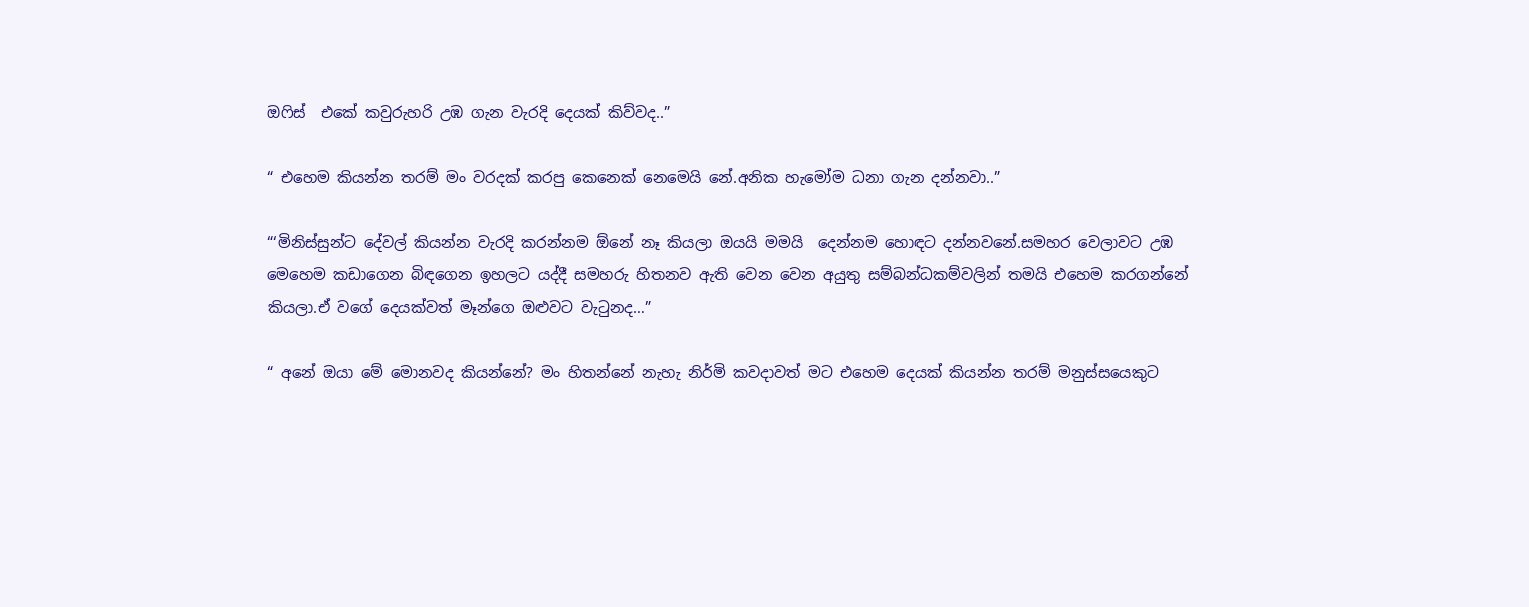ඔෆිස්  එකේ කවුරුහරි උඹ ගැන වැරදි දෙයක් කිව්වද..”

“ එහෙම කියන්න තරම් මං වරදක් කරපු කෙනෙක් නෙමෙයි නේ.අනික හැමෝම ධනා ගැන දන්නවා..”

“‘මිනිස්සුන්ට දේවල් කියන්න වැරදි කරන්නම ඕනේ නෑ කියලා ඔයයි මමයි  දෙන්නම හොඳට දන්නවනේ.සමහර වෙලාවට උඹ මෙහෙම කඩාගෙන බිඳගෙන ඉහලට යද්දී සමහරු හිතනව ඇති වෙන වෙන අයුතු සම්බන්ධකම්වලින් තමයි එහෙම කරගන්නේ කියලා.ඒ වගේ දෙයක්වත් මෑන්ගෙ ඔළුවට වැටුනද…”

“ අනේ ඔයා මේ මොනවද කියන්නේ? මං හිතන්නේ නැහැ නිර්මි කවදාවත් මට එහෙම දෙයක් කියන්න තරම් මනුස්සයෙකුට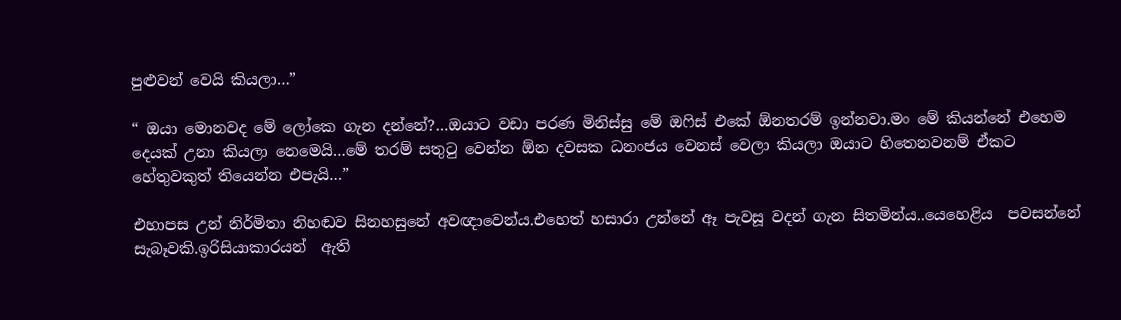පුළුවන් වෙයි කියලා…”

“ ඔයා මොනවද මේ ලෝකෙ ගැන දන්නේ?…ඔයාට වඩා පරණ මිනිස්සු මේ ඔෆිස් එකේ ඕනතරම් ඉන්නවා.මං මේ කියන්නේ එහෙම දෙයක් උනා කියලා නෙමෙයි…මේ තරම් සතුටු වෙන්න ඕන දවසක ධනංජය වෙනස් වෙලා කියලා ඔයාට හිතෙනවනම් ඒකට හේතුවකුත් තියෙන්න එපැයි…”

එහාපස උන් නිර්මිතා නිහඬව සිනහසුනේ අවඥාවෙන්ය.එහෙත් හසාරා උන්නේ ඈ පැවසූ වදන් ගැන සිතමින්ය..යෙහෙළිය  පවසන්නේ සැබෑවකි.ඉරිසියාකාරයන්  ඇති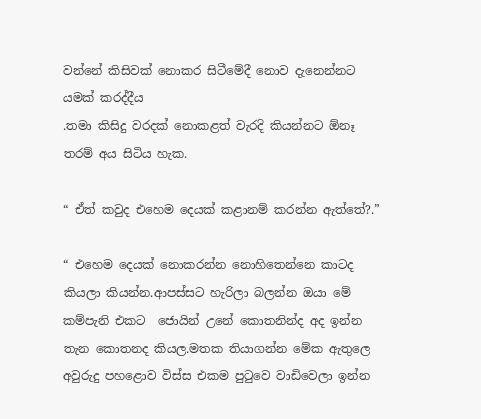වන්නේ කිසිවක් නොකර සිටීමේදී නොව දැනෙන්නට යමක් කරද්දීය
.තමා කිසිදු වරදක් නොකළත් වැරදි කියන්නට ඕනෑ තරම් අය සිටිය හැක.

“ ඒත් කවුද එහෙම දෙයක් කළානම් කරන්න ඇත්තේ?.”

“ එහෙම දෙයක් නොකරන්න නොහිතෙන්නෙ කාටද කියලා කියන්න.ආපස්සට හැරිලා බලන්න ඔයා මේ කම්පැනි එකට  ජොයින් උනේ කොතනින්ද අද ඉන්න තැන කොතනද කියල.මතක තියාගන්න මේක ඇතුලෙ අවුරුදු පහළොව විස්ස එකම පුටුවෙ වාඩිවෙලා ඉන්න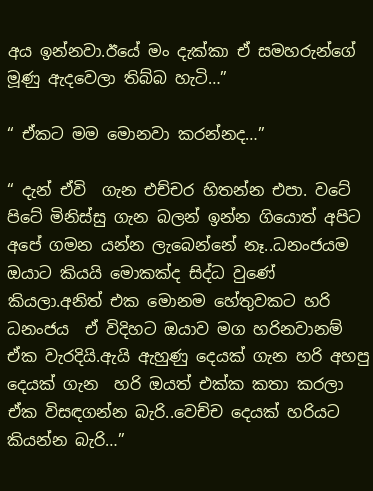අය ඉන්නවා.ඊයේ මං දැක්කා ඒ සමහරුන්ගේ මූණු ඇදවෙලා තිබ්බ හැටි…”

“ ඒකට මම මොනවා කරන්නද…”

“ දැන් ඒවි  ගැන එච්චර හිතන්න එපා. වටේ පිටේ මිනිස්සු ගැන බලන් ඉන්න ගියොත් අපිට අපේ ගමන යන්න ලැබෙන්නේ නෑ..ධනංජයම ඔයාට කියයි මොකක්ද සිද්ධ වුණේ කියලා.අනිත් එක මොනම හේතුවකට හරි ධනංජය  ඒ විදිහට ඔයාව මග හරිනවානම් ඒක වැරදියි.ඇයි ඇහුණු දෙයක් ගැන හරි අහපු දෙයක් ගැන  හරි ඔයත් එක්ක කතා කරලා ඒක විසඳගන්න බැරි..වෙච්ච දෙයක් හරියට කියන්න බැරි…”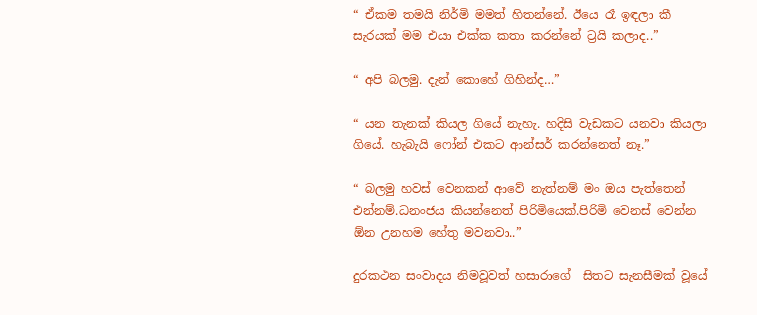“ ඒකම තමයි නිර්මි මමත් හිතන්නේ. ඊයෙ රෑ ඉඳලා කී සැරයක් මම එයා එක්ක කතා කරන්නේ ට්‍රයි කලාද..”

“ අපි බලමු. දැන් කොහේ ගිහින්ද…”

“ යන තැනක් කියල ගියේ නැහැ. හදිසි වැඩකට යනවා කියලා ගියේ. හැබැයි ෆෝන් එකට ආන්සර් කරන්නෙත් නෑ.”

“ බලමු හවස් වෙනකන් ආවේ නැත්නම් මං ඔය පැත්තෙන් එන්නම්.ධනංජය කියන්නෙත් පිරිමියෙක්.පිරිමි වෙනස් වෙන්න ඕන උනහම හේතු මවනවා..”

දුරකථන සංවාදය නිමවූවත් හසාරාගේ  සිතට සැනසීමක් වූයේ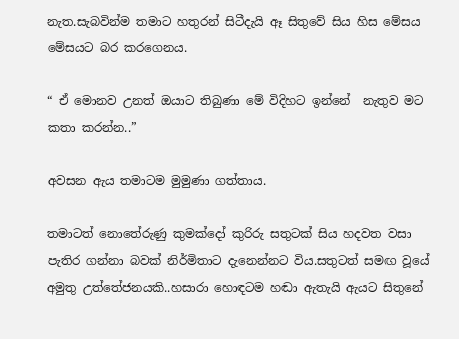නැත.සැබවින්ම තමාට හතුරන් සිටීදැයි ඈ සිතුවේ සිය හිස මේසය මේසයට බර කරගෙනය.

“ ඒ මොනව උනත් ඔයාට තිබුණා මේ විදිහට ඉන්නේ  නැතුව මට කතා කරන්න..”

අවසන ඇය තමාටම මුමුණා ගත්තාය.

තමාටත් නොතේරුණු කුමක්දෝ කුරිරු සතුටක් සිය හදවත වසා පැතිර ගන්නා බවක් නිර්මිතාට දැනෙන්නට විය.සතුටත් සමඟ වූයේ  අමුතු උත්තේජනයකි..හසාරා හොඳටම හඬා ඇතැයි ඇයට සිතුනේ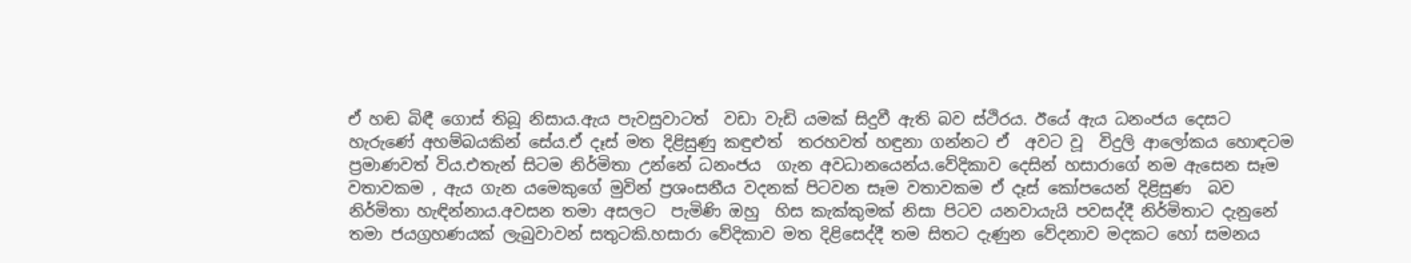ඒ හඬ බිඳී ගොස් තිබූ නිසාය.ඇය පැවසුවාටත්  වඩා වැඩි යමක් සිදුවී ඇති බව ස්ථිරය. ඊයේ ඇය ධනංජය දෙසට හැරුණේ අහම්බයකින් සේය.ඒ දෑස් මත දිළිසුණු කඳුළුත්  තරහවත් හඳුනා ගන්නට ඒ  අවට වූ  විදුලි ආලෝකය හොඳටම ප්‍රමාණවත් විය.එතැන් සිටම නිර්මිතා උන්නේ ධනංජය  ගැන අවධානයෙන්ය.වේදිකාව දෙසින් හසාරාගේ නම ඇසෙන සෑම වතාවකම , ඇය ගැන යමෙකුගේ මුවින් ප්‍රශංසනීය වදනක් පිටවන සෑම වතාවකම ඒ දෑස් කෝපයෙන් දිළිසුණ  බව නිර්මිතා හැඳින්නාය.අවසන තමා අසලට  පැමිණි ඔහු  හිස කැක්කුමක් නිසා පිටව යනවායැයි පවසද්දී නිර්මිතාට දැනුනේ තමා ජයග්‍රහණයක් ලැබුවාවන් සතුටකි.හසාරා වේදිකාව මත දිළිසෙද්දී තම සිතට දැණුන වේදනාව මදකට හෝ සමනය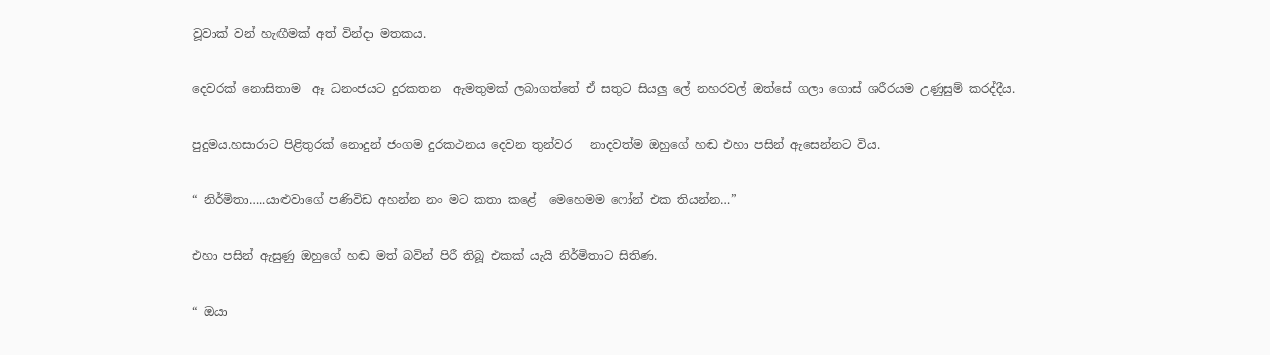වූවාක් වන් හැඟීමක් අත් වින්දා මතකය.

දෙවරක් නොසිතාම  ඈ ධනංජයට දුරකතන  ඇමතුමක් ලබාගත්තේ ඒ සතුට සියලු ලේ නහරවල් ඔත්සේ ගලා ගොස් ශරීරයම උණුසුම් කරද්දීය.

පුදුමය.හසාරාට පිළිතුරක් නොදුන් ජංගම දුරකථනය දෙවන තුන්වර   නාදවත්ම ඔහුගේ හඬ එහා පසින් ඇසෙන්නට විය.

“ නිර්මිතා…..යාළුවාගේ පණිවිඩ අහන්න නං මට කතා කළේ  මෙහෙමම ෆෝන් එක තියන්න…”

එහා පසින් ඇසුණු ඔහුගේ හඬ මත් බවින් පිරී තිබූ එකක් යැයි නිර්මිතාට සිතිණ.

“ ඔයා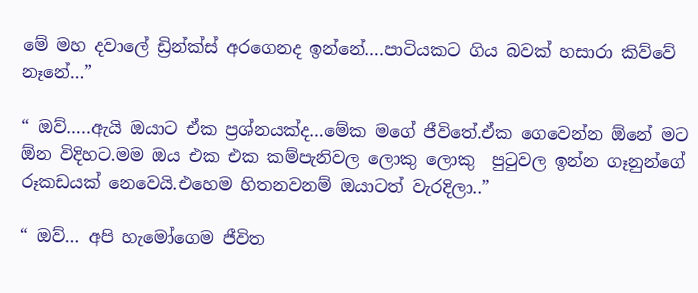මේ මහ දවාලේ ඩ්‍රින්ක්ස් අරගෙනද ඉන්නේ….පාටියකට ගිය බවක් හසාරා කිව්වේ නෑනේ…”

“ ඔව්…..ඇයි ඔයාට ඒක ප්‍රශ්නයක්ද…මේක මගේ ජීවිතේ.ඒක ගෙවෙන්න ඕනේ මට ඕන විදිහට.මම ඔය එක එක කම්පැනිවල ලොකු ලොකු  පුටුවල ඉන්න ගෑනුන්ගේ රූකඩයක් නෙවෙයි.එහෙම හිතනවනම් ඔයාටත් වැරදිලා..”

“ ඔව්… අපි හැමෝගෙම ජීවිත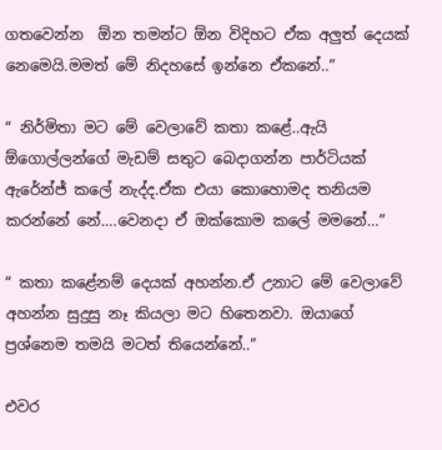ගතවෙන්න  ඕන තමන්ට ඕන විදිහට ඒක අලුත් දෙයක් නෙමෙයි.මමත් මේ නිදහසේ ඉන්නෙ ඒකනේ..”

“ නිර්මිතා මට මේ වෙලාවේ කතා කළේ..ඇයි ඕගොල්ලන්ගේ මැඩම් සතුට බෙදාගන්න පාර්ටියක් ඇරේන්ජ් කලේ නැද්ද.ඒක එයා කොහොමද තනියම කරන්නේ නේ….වෙනදා ඒ ඔක්කොම කලේ මමනේ…”

“ කතා කළේනම් දෙයක් අහන්න.ඒ උනාට මේ වෙලාවේ අහන්න සුදුසු නෑ කියලා මට හිතෙනවා. ඔයාගේ ප්‍රශ්නෙම තමයි මටත් තියෙන්නේ..”

එවර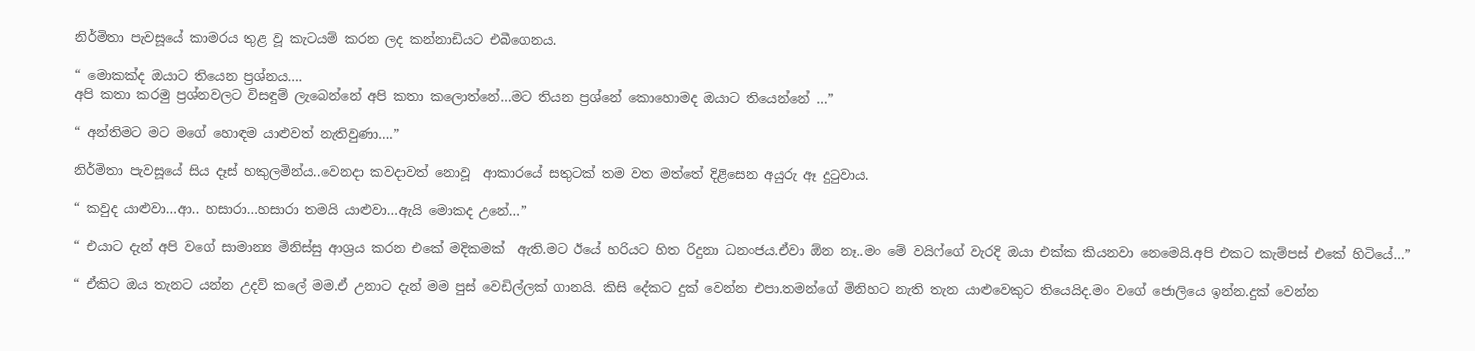නිර්මිතා පැවසූයේ කාමරය තුළ වූ කැටයම් කරන ලද කන්නාඩියට එබීගෙනය.

“ මොකක්ද ඔයාට තියෙන ප්‍රශ්නය….
අපි කතා කරමු ප්‍රශ්නවලට විසඳුම් ලැබෙන්නේ අපි කතා කලොත්නේ…මට තියන ප්‍රශ්නේ කොහොමද ඔයාට තියෙන්නේ …”

“ අන්තිමට මට මගේ හොඳම යාළුවත් නැතිවුණා….”

නිර්මිතා පැවසූයේ සිය දෑස් හකුලමින්ය..වෙනදා කවදාවත් නොවූ  ආකාරයේ සතුටක් තම වත මත්තේ දිළිසෙන අයුරු ඈ දුටුවාය.

“ කවුද යාළුවා…ආ.. හසාරා…හසාරා තමයි යාළුවා…ඇයි මොකද උනේ…”

“ එයාට දැන් අපි වගේ සාමාන්‍ය මිනිස්සු ආශ්‍රය කරන එකේ මදිකමක්  ඇති.මට ඊයේ හරියට හිත රිදුනා ධනංජය.ඒවා ඕන නෑ..මං මේ වයිෆ්ගේ වැරදි ඔයා එක්ක කියනවා නෙමෙයි.අපි එකට කැම්පස් එකේ හිටියේ…”

“ ඒකිට ඔය තැනට යන්න උදව් කලේ මම.ඒ උනාට දැන් මම පුස් වෙඩිල්ලක් ගානයි. කිසි දේකට දුක් වෙන්න එපා.තමන්ගේ මිනිහට නැති තැන යාළුවෙකුට තියෙයිද.මං වගේ ජොලියෙ ඉන්න.දුක් වෙන්න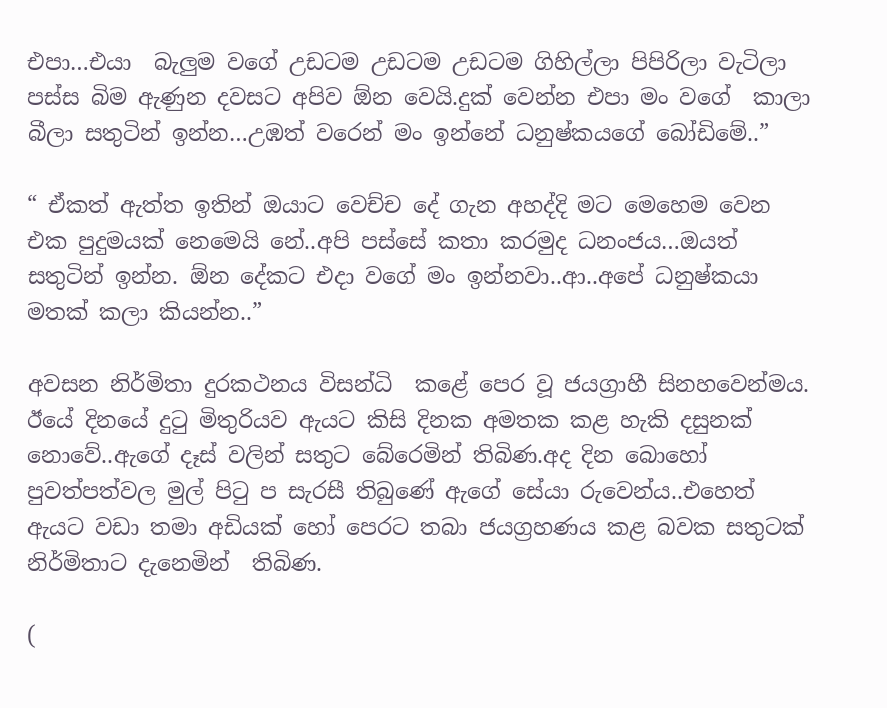එපා…එයා  බැලුම වගේ උඩටම උඩටම උඩටම ගිහිල්ලා පිපිරිලා වැටිලා පස්ස බිම ඇණුන දවසට අපිව ඕන වෙයි.දුක් වෙන්න එපා මං වගේ  කාලා බීලා සතුටින් ඉන්න…උඹත් වරෙන් මං ඉන්නේ ධනුෂ්කයගේ බෝඩිමේ..”

“ ඒකත් ඇත්ත ඉතින් ඔයාට වෙච්ච දේ ගැන අහද්දි මට මෙහෙම වෙන එක පුදුමයක් නෙමෙයි නේ..අපි පස්සේ කතා කරමුද ධනංජය…ඔයත් සතුටින් ඉන්න. ඕන දේකට එදා වගේ මං ඉන්නවා..ආ..අපේ ධනුෂ්කයා මතක් කලා කියන්න..”

අවසන නිර්මිතා දුරකථනය විසන්ධි  කළේ පෙර වූ ජයග්‍රාහී සිනහවෙන්මය. ඊයේ දිනයේ දුටු මිතුරියව ඇයට කිසි දිනක අමතක කළ හැකි දසුනක් නොවේ..ඇගේ දෑස් වලින් සතුට බේරෙමින් තිබිණ.අද දින බොහෝ පුවත්පත්වල මුල් පිටු ප සැරසී තිබුණේ ඇගේ සේයා රුවෙන්ය..එහෙත් ඇයට වඩා තමා අඩියක් හෝ පෙරට තබා ජයග්‍රහණය කළ බවක සතුටක් නිර්මිතාට දැනෙමින්  තිබිණ.

(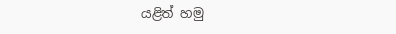යළිත් හමු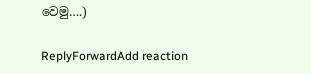වෙමු….)

ReplyForwardAdd reaction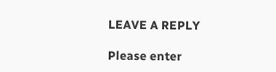LEAVE A REPLY

Please enter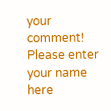your comment!
Please enter your name here